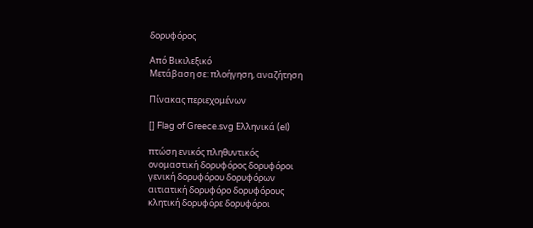δορυφόρος

Από Βικιλεξικό
Μετάβαση σε: πλοήγηση, αναζήτηση

Πίνακας περιεχομένων

[] Flag of Greece.svg Ελληνικά (el)

πτώση ενικός πληθυντικός
ονομαστική δορυφόρος δορυφόροι
γενική δορυφόρου δορυφόρων
αιτιατική δορυφόρο δορυφόρους
κλητική δορυφόρε δορυφόροι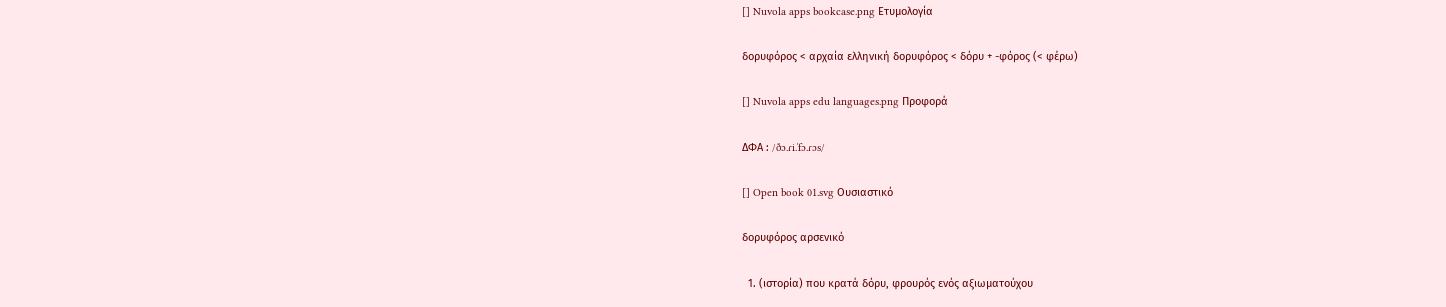[] Nuvola apps bookcase.png Ετυμολογία

δορυφόρος < αρχαία ελληνική δορυφόρος < δόρυ + -φόρος (< φέρω)

[] Nuvola apps edu languages.png Προφορά

ΔΦΑ : /ðɔ.ɾi.ˈfɔ.ɾɔs/

[] Open book 01.svg Ουσιαστικό

δορυφόρος αρσενικό

  1. (ιστορία) που κρατά δόρυ, φρουρός ενός αξιωματούχου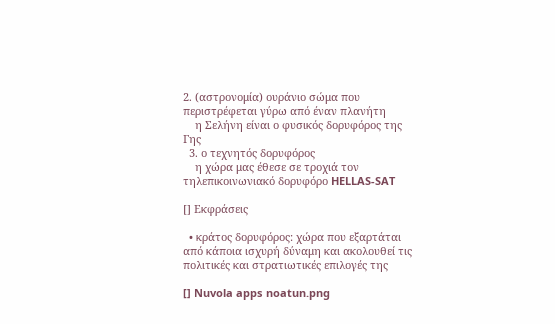2. (αστρονομία) ουράνιο σώμα που περιστρέφεται γύρω από έναν πλανήτη
    η Σελήνη είναι ο φυσικός δορυφόρος της Γης
  3. ο τεχνητός δορυφόρος
    η χώρα μας έθεσε σε τροχιά τον τηλεπικοινωνιακό δορυφόρο HELLAS-SAT

[] Εκφράσεις

  • κράτος δορυφόρος: χώρα που εξαρτάται από κάποια ισχυρή δύναμη και ακολουθεί τις πολιτικές και στρατιωτικές επιλογές της

[] Nuvola apps noatun.png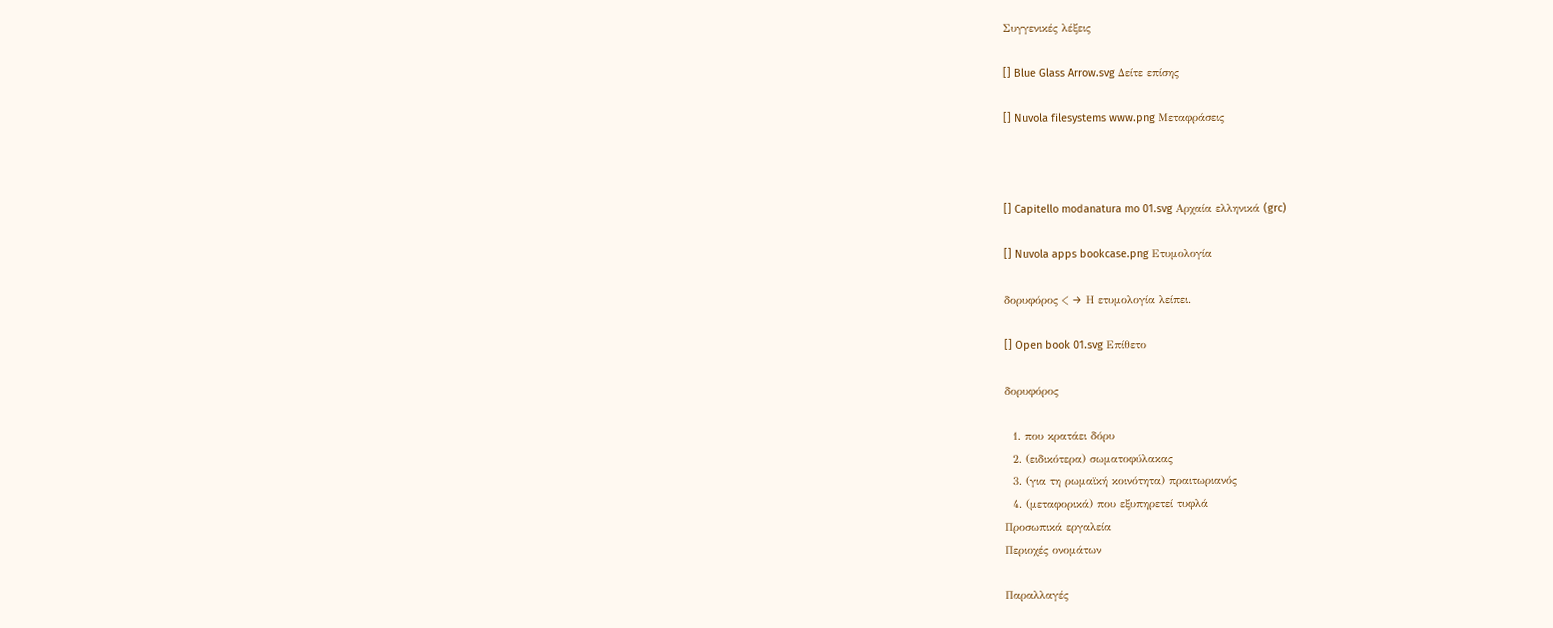Συγγενικές λέξεις

[] Blue Glass Arrow.svg Δείτε επίσης

[] Nuvola filesystems www.png Μεταφράσεις



[] Capitello modanatura mo 01.svg Αρχαία ελληνικά (grc)

[] Nuvola apps bookcase.png Ετυμολογία

δορυφόρος < → Η ετυμολογία λείπει.

[] Open book 01.svg Επίθετο

δορυφόρος

  1. που κρατάει δόρυ
  2. (ειδικότερα) σωματοφύλακας
  3. (για τη ρωμαϊκή κοινότητα) πραιτωριανός
  4. (μεταφορικά) που εξυπηρετεί τυφλά
Προσωπικά εργαλεία
Περιοχές ονομάτων

Παραλλαγές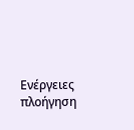Ενέργειες
πλοήγηση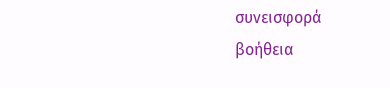συνεισφορά
βοήθεια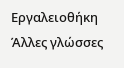Εργαλειοθήκη
Άλλες γλώσσες